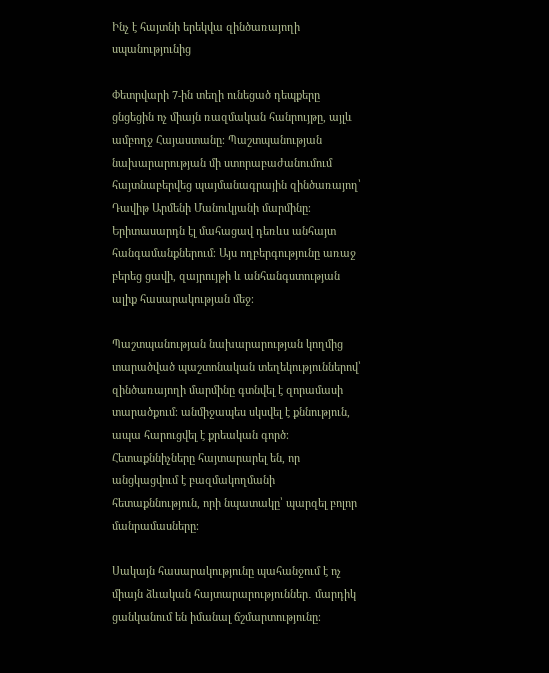Ինչ է հայտնի երեկվա զինծառայողի սպանությունից

Փետրվարի 7-ին տեղի ունեցած դեպքերը ցնցեցին ոչ միայն ռազմական հանրույթը, այլև ամբողջ Հայաստանը։ Պաշտպանության նախարարության մի ստորաբաժանումում հայտնաբերվեց պայմանագրային զինծառայող՝ Դավիթ Արմենի Մանուկյանի մարմինը։ Երիտասարդն էլ մահացավ դեռևս անհայտ հանգամանքներում։ Այս ողբերգությունը առաջ բերեց ցավի, զայրույթի և անհանգստության ալիք հասարակության մեջ։

Պաշտպանության նախարարության կողմից տարածված պաշտոնական տեղեկություններով՝ զինծառայողի մարմինը գտնվել է զորամասի տարածքում։ անմիջապես սկսվել է քննություն, ապա հարուցվել է քրեական գործ։ Հետաքննիչները հայտարարել են, որ անցկացվում է բազմակողմանի հետաքննություն, որի նպատակը՝ պարզել բոլոր մանրամասները։

Սակայն հասարակությունը պահանջում է ոչ միայն ձևական հայտարարություններ․ մարդիկ ցանկանում են իմանալ ճշմարտությունը։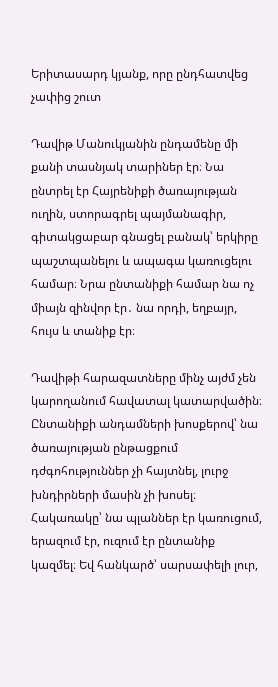Երիտասարդ կյանք, որը ընդհատվեց չափից շուտ

Դավիթ Մանուկյանին ընդամենը մի քանի տասնյակ տարիներ էր։ Նա ընտրել էր Հայրենիքի ծառայության ուղին, ստորագրել պայմանագիր, գիտակցաբար գնացել բանակ՝ երկիրը պաշտպանելու և ապագա կառուցելու համար։ Նրա ընտանիքի համար նա ոչ միայն զինվոր էր․ նա որդի, եղբայր, հույս և տանիք էր։

Դավիթի հարազատները մինչ այժմ չեն կարողանում հավատալ կատարվածին։ Ընտանիքի անդամների խոսքերով՝ նա ծառայության ընթացքում դժգոհություններ չի հայտնել, լուրջ խնդիրների մասին չի խոսել։ Հակառակը՝ նա պլաններ էր կառուցում, երազում էր, ուզում էր ընտանիք կազմել։ Եվ հանկարծ՝ սարսափելի լուր,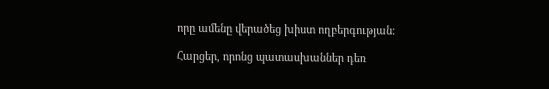որը ամենը վերածեց խիստ ողբերգության։

Հարցեր, որոնց պատասխաններ դեռ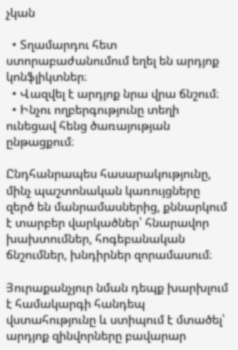չկան

  • Տղամարդու հետ ստորաբաժանումում եղել են արդյոք կոնֆլիկտներ։
  • Վազվել է արդյոք նրա վրա ճնշում։
  • Ինչու ողբերգությունը տեղի ունեցավ հենց ծառայության ընթացքում։

Ընդհանրապես հասարակությունը, մինչ պաշտոնական կառույցները զերծ են մանրամասներից, քննարկում է տարբեր վարկածներ՝ հնարավոր խախտումներ, հոգեբանական ճնշումներ, խնդիրներ զորամասում։

Յուրաքանչյուր նման դեպք խարխլում է համակարգի հանդեպ վստահությունը և ստիպում է մտածել՝ արդյոք զինվորները բավարար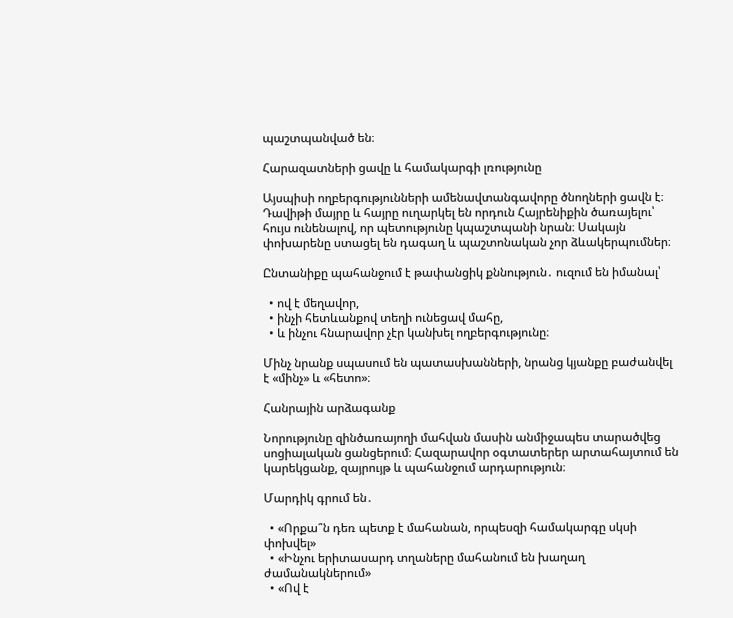պաշտպանված են։

Հարազատների ցավը և համակարգի լռությունը

Այսպիսի ողբերգությունների ամենավտանգավորը ծնողների ցավն է։ Դավիթի մայրը և հայրը ուղարկել են որդուն Հայրենիքին ծառայելու՝ հույս ունենալով, որ պետությունը կպաշտպանի նրան։ Սակայն փոխարենը ստացել են դագաղ և պաշտոնական չոր ձևակերպումներ։

Ընտանիքը պահանջում է թափանցիկ քննություն․ ուզում են իմանալ՝

  • ով է մեղավոր,
  • ինչի հետևանքով տեղի ունեցավ մահը,
  • և ինչու հնարավոր չէր կանխել ողբերգությունը։

Մինչ նրանք սպասում են պատասխանների, նրանց կյանքը բաժանվել է «մինչ» և «հետո»։

Հանրային արձագանք

Նորությունը զինծառայողի մահվան մասին անմիջապես տարածվեց սոցիալական ցանցերում։ Հազարավոր օգտատերեր արտահայտում են կարեկցանք, զայրույթ և պահանջում արդարություն։

Մարդիկ գրում են․

  • «Որքա՞ն դեռ պետք է մահանան, որպեսզի համակարգը սկսի փոխվել»
  • «Ինչու երիտասարդ տղաները մահանում են խաղաղ ժամանակներում»
  • «Ով է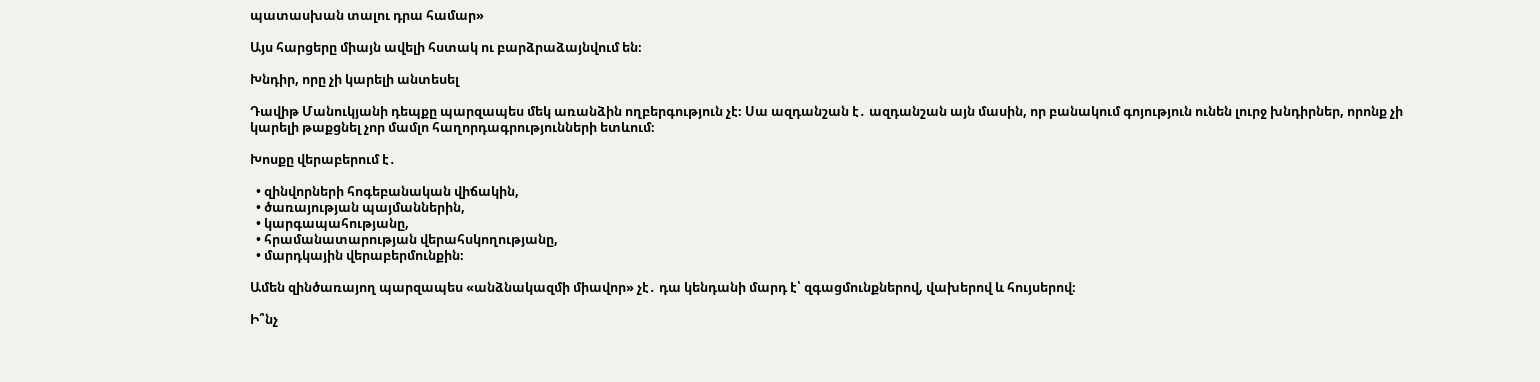պատասխան տալու դրա համար»

Այս հարցերը միայն ավելի հստակ ու բարձրաձայնվում են։

Խնդիր, որը չի կարելի անտեսել

Դավիթ Մանուկյանի դեպքը պարզապես մեկ առանձին ողբերգություն չէ։ Սա ազդանշան է․ ազդանշան այն մասին, որ բանակում գոյություն ունեն լուրջ խնդիրներ, որոնք չի կարելի թաքցնել չոր մամլո հաղորդագրությունների ետևում։

Խոսքը վերաբերում է․

  • զինվորների հոգեբանական վիճակին,
  • ծառայության պայմաններին,
  • կարգապահությանը,
  • հրամանատարության վերահսկողությանը,
  • մարդկային վերաբերմունքին։

Ամեն զինծառայող պարզապես «անձնակազմի միավոր» չէ․ դա կենդանի մարդ է՝ զգացմունքներով, վախերով և հույսերով։

Ի՞նչ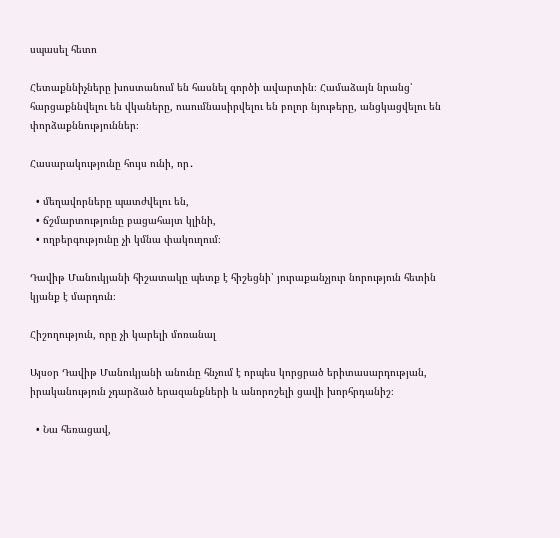սպասել հետո

Հետաքննիչները խոստանում են հասնել գործի ավարտին։ Համաձայն նրանց՝ հարցաքննվելու են վկաները, ուսումնասիրվելու են բոլոր նյութերը, անցկացվելու են փորձաքննություններ։

Հասարակությունը հույս ունի, որ․

  • մեղավորները պատժվելու են,
  • ճշմարտությունը բացահայտ կլինի,
  • ողբերգությունը չի կմնա փակուղում։

Դավիթ Մանուկյանի հիշատակը պետք է հիշեցնի՝ յուրաքանչյուր նորություն հետին կյանք է մարդուն։

Հիշողություն, որը չի կարելի մոռանալ

Այսօր Դավիթ Մանուկյանի անունը հնչում է որպես կորցրած երիտասարդության, իրականություն չդարձած երազանքների և անորոշելի ցավի խորհրդանիշ։

  • Նա հեռացավ,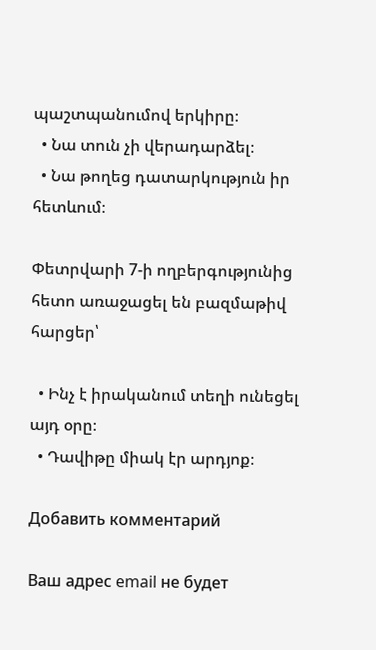պաշտպանումով երկիրը։
  • Նա տուն չի վերադարձել։
  • Նա թողեց դատարկություն իր հետևում։

Փետրվարի 7-ի ողբերգությունից հետո առաջացել են բազմաթիվ հարցեր՝

  • Ինչ է իրականում տեղի ունեցել այդ օրը։
  • Դավիթը միակ էր արդյոք։

Добавить комментарий

Ваш адрес email не будет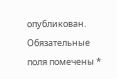опубликован. Обязательные поля помечены *